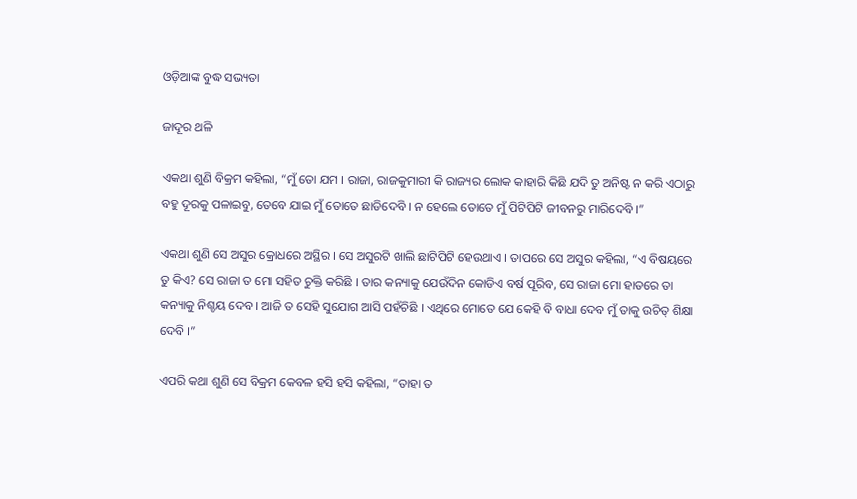ଓଡ଼ିଆଙ୍କ ବୁଦ୍ଧ ସଭ୍ୟତା

ଜାଦୂର ଥଳି

ଏକଥା ଶୁଣି ବିକ୍ରମ କହିଲା, “ମୁଁ ତୋ ଯମ । ରାଜା, ରାଜକୁମାରୀ କି ରାଜ୍ୟର ଲୋକ କାହାରି କିଛି ଯଦି ତୁ ଅନିଷ୍ଟ ନ କରି ଏଠାରୁ ବହୁ ଦୂରକୁ ପଳାଇବୁ, ତେବେ ଯାଇ ମୁଁ ତୋତେ ଛାଡିଦେବି । ନ ହେଲେ ତୋତେ ମୁଁ ପିଟିପିଟି ଜୀବନରୁ ମାରିଦେବି ।”

ଏକଥା ଶୁଣି ସେ ଅସୁର କ୍ରୋଧରେ ଅସ୍ଥିର । ସେ ଅସୁରଟି ଖାଲି ଛାଟିପିଟି ହେଉଥାଏ । ତାପରେ ସେ ଅସୁର କହିଲା, “ଏ ବିଷୟରେ ତୁ କିଏ? ସେ ରାଜା ତ ମୋ ସହିତ ଚୁକ୍ତି କରିଛି । ତାର କନ୍ୟାକୁ ଯେଉଁଦିନ କୋଡିଏ ବର୍ଷ ପୂରିବ, ସେ ରାଜା ମୋ ହାତରେ ତା କନ୍ୟାକୁ ନିଶ୍ଚୟ ଦେବ । ଆଜି ତ ସେହି ସୁଯୋଗ ଆସି ପହଁଚିଛି । ଏଥିରେ ମୋତେ ଯେ କେହି ବି ବାଧା ଦେବ ମୁଁ ତାକୁ ଉଚିତ୍ ଶିକ୍ଷା ଦେବି ।”

ଏପରି କଥା ଶୁଣି ସେ ବିକ୍ରମ କେବଳ ହସି ହସି କହିଲା, “ତାହା ତ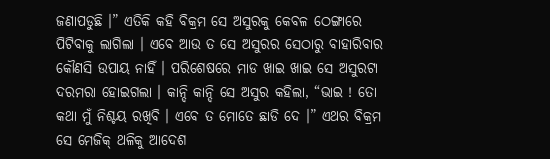ଜଣାପଡୁଛି ।” ଏତିକି କହି ବିକ୍ରମ ସେ ଅସୁରକୁ କେବଳ ଠେଙ୍ଗାରେ ପିଟିବାକୁ ଲାଗିଲା । ଏବେ ଆଉ ତ ସେ ଅସୁରର ସେଠାରୁ ବାହାରିବାର କୌଣସି ଉପାୟ ନାହିଁ । ପରିଶେଷରେ ମାଡ ଖାଇ ଖାଇ ସେ ଅସୁରଟା ଦରମରା ହୋଇଗଲା । କାନ୍ଦି କାନ୍ଦି ସେ ଅସୁର କହିଲା, “ଭାଇ ! ତୋ କଥା ମୁଁ ନିଶ୍ଚୟ ରଖିବି । ଏବେ ତ ମୋତେ ଛାଡି ଦେ ।” ଏଥର ବିକ୍ରମ ସେ ମେଜିକ୍ ଥଳିକୁ ଆଦେଶ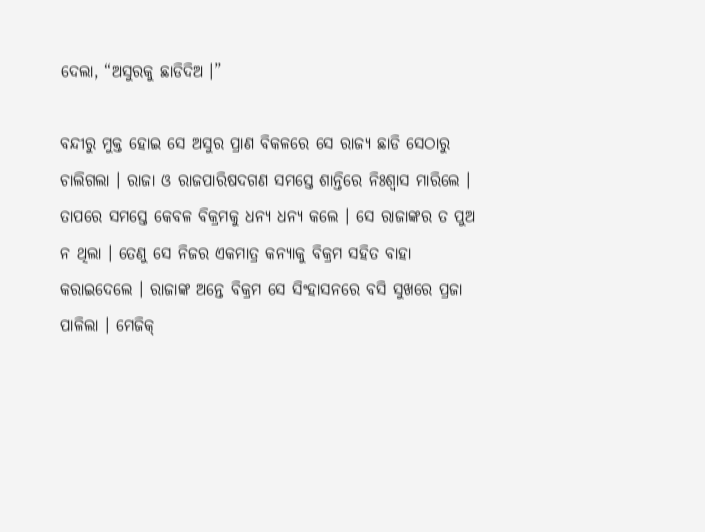ଦେଲା, “ଅସୁରକୁ ଛାଡିଦିଅ ।”

ବନ୍ଦୀରୁ ମୁକ୍ତ ହୋଇ ସେ ଅସୁର ପ୍ରାଣ ବିକଳରେ ସେ ରାଜ୍ୟ ଛାଡି ସେଠାରୁ ଚାଲିଗଲା । ରାଜା ଓ ରାଜପାରିଷଦଗଣ ସମସ୍ତେ ଶାନ୍ତିରେ ନିଃଶ୍ୱାସ ମାରିଲେ । ତାପରେ ସମସ୍ତେ କେବଳ ବିକ୍ରମକୁ ଧନ୍ୟ ଧନ୍ୟ କଲେ । ସେ ରାଜାଙ୍କର ତ ପୁଅ ନ ଥିଲା । ତେଣୁ ସେ ନିଜର ଏକମାତ୍ର କନ୍ୟାକୁ ବିକ୍ରମ ସହିତ ବାହା କରାଇଦେଲେ । ରାଜାଙ୍କ ଅନ୍ତେ ବିକ୍ରମ ସେ ସିଂହାସନରେ ବସି ସୁଖରେ ପ୍ରଜା ପାଳିଲା । ମେଜିକ୍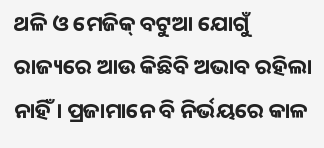ଥଳି ଓ ମେଜିକ୍ ବଟୁଆ ଯୋଗୁଁ ରାଜ୍ୟରେ ଆଉ କିଛିବି ଅଭାବ ରହିଲା ନାହିଁ । ପ୍ରଜାମାନେ ବି ନିର୍ଭୟରେ କାଳ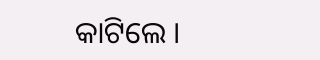କାଟିଲେ ।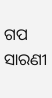ଗପ ସାରଣୀ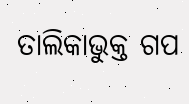ତାଲିକାଭୁକ୍ତ ଗପ